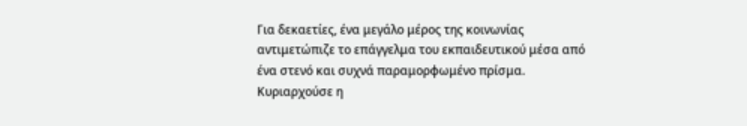Για δεκαετίες, ένα μεγάλο μέρος της κοινωνίας αντιμετώπιζε το επάγγελμα του εκπαιδευτικού μέσα από ένα στενό και συχνά παραμορφωμένο πρίσμα. Κυριαρχούσε η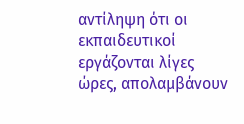αντίληψη ότι οι εκπαιδευτικοί εργάζονται λίγες ώρες, απολαμβάνουν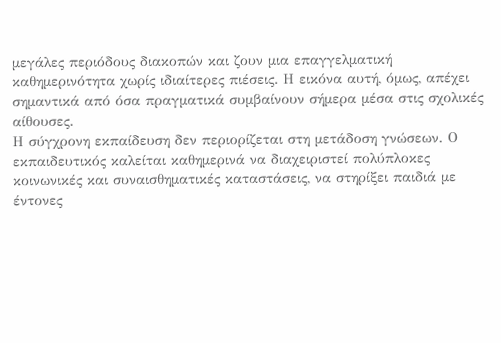μεγάλες περιόδους διακοπών και ζουν μια επαγγελματική καθημερινότητα χωρίς ιδιαίτερες πιέσεις. Η εικόνα αυτή, όμως, απέχει σημαντικά από όσα πραγματικά συμβαίνουν σήμερα μέσα στις σχολικές αίθουσες.
Η σύγχρονη εκπαίδευση δεν περιορίζεται στη μετάδοση γνώσεων. Ο εκπαιδευτικός καλείται καθημερινά να διαχειριστεί πολύπλοκες κοινωνικές και συναισθηματικές καταστάσεις, να στηρίξει παιδιά με έντονες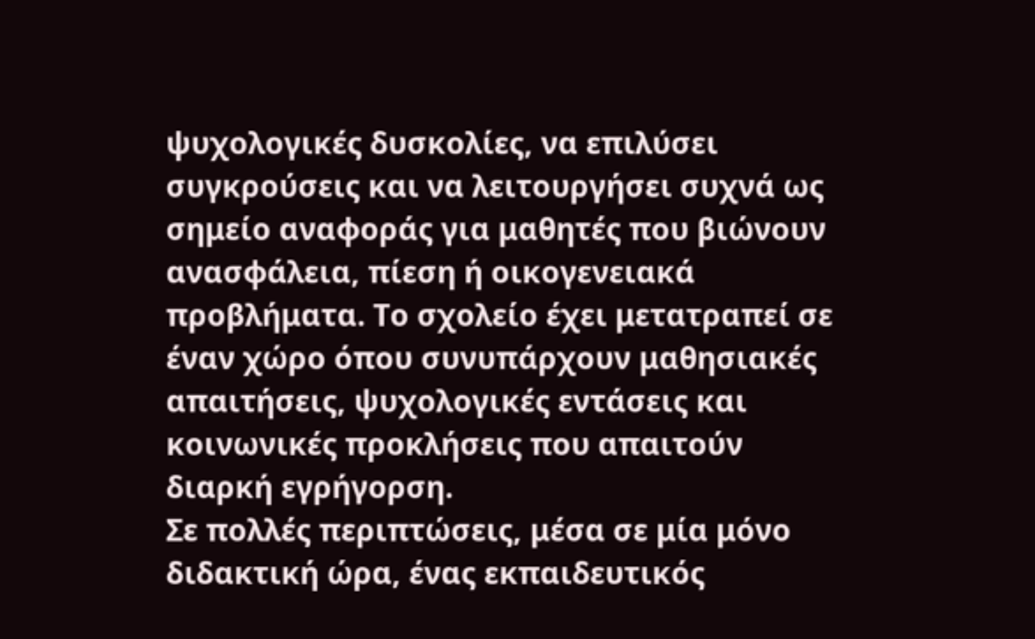ψυχολογικές δυσκολίες, να επιλύσει συγκρούσεις και να λειτουργήσει συχνά ως σημείο αναφοράς για μαθητές που βιώνουν ανασφάλεια, πίεση ή οικογενειακά προβλήματα. Το σχολείο έχει μετατραπεί σε έναν χώρο όπου συνυπάρχουν μαθησιακές απαιτήσεις, ψυχολογικές εντάσεις και κοινωνικές προκλήσεις που απαιτούν διαρκή εγρήγορση.
Σε πολλές περιπτώσεις, μέσα σε μία μόνο διδακτική ώρα, ένας εκπαιδευτικός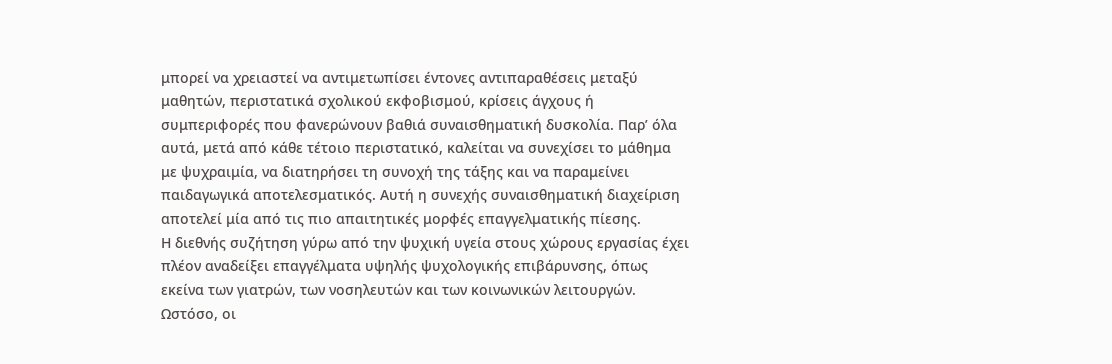μπορεί να χρειαστεί να αντιμετωπίσει έντονες αντιπαραθέσεις μεταξύ μαθητών, περιστατικά σχολικού εκφοβισμού, κρίσεις άγχους ή συμπεριφορές που φανερώνουν βαθιά συναισθηματική δυσκολία. Παρ’ όλα αυτά, μετά από κάθε τέτοιο περιστατικό, καλείται να συνεχίσει το μάθημα με ψυχραιμία, να διατηρήσει τη συνοχή της τάξης και να παραμείνει παιδαγωγικά αποτελεσματικός. Αυτή η συνεχής συναισθηματική διαχείριση αποτελεί μία από τις πιο απαιτητικές μορφές επαγγελματικής πίεσης.
Η διεθνής συζήτηση γύρω από την ψυχική υγεία στους χώρους εργασίας έχει πλέον αναδείξει επαγγέλματα υψηλής ψυχολογικής επιβάρυνσης, όπως εκείνα των γιατρών, των νοσηλευτών και των κοινωνικών λειτουργών. Ωστόσο, οι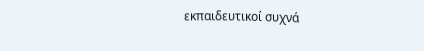εκπαιδευτικοί συχνά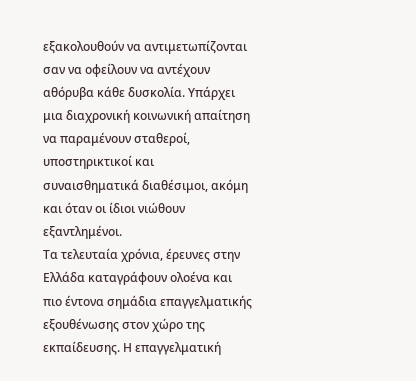εξακολουθούν να αντιμετωπίζονται σαν να οφείλουν να αντέχουν αθόρυβα κάθε δυσκολία. Υπάρχει μια διαχρονική κοινωνική απαίτηση να παραμένουν σταθεροί, υποστηρικτικοί και συναισθηματικά διαθέσιμοι, ακόμη και όταν οι ίδιοι νιώθουν εξαντλημένοι.
Τα τελευταία χρόνια, έρευνες στην Ελλάδα καταγράφουν ολοένα και πιο έντονα σημάδια επαγγελματικής εξουθένωσης στον χώρο της εκπαίδευσης. Η επαγγελματική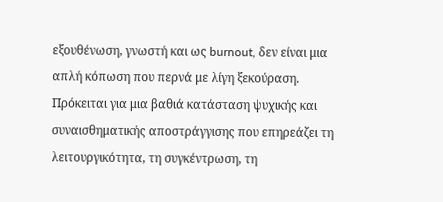εξουθένωση, γνωστή και ως burnout, δεν είναι μια απλή κόπωση που περνά με λίγη ξεκούραση. Πρόκειται για μια βαθιά κατάσταση ψυχικής και συναισθηματικής αποστράγγισης που επηρεάζει τη λειτουργικότητα, τη συγκέντρωση, τη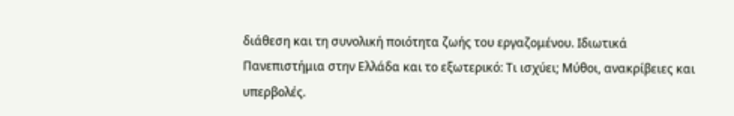διάθεση και τη συνολική ποιότητα ζωής του εργαζομένου. Ιδιωτικά Πανεπιστήμια στην Ελλάδα και το εξωτερικό: Τι ισχύει; Μύθοι, ανακρίβειες και υπερβολές.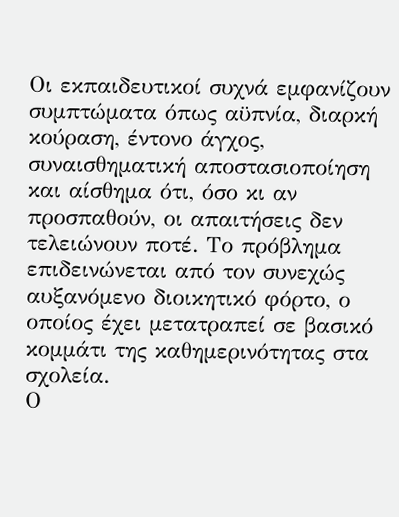Οι εκπαιδευτικοί συχνά εμφανίζουν συμπτώματα όπως αϋπνία, διαρκή κούραση, έντονο άγχος, συναισθηματική αποστασιοποίηση και αίσθημα ότι, όσο κι αν προσπαθούν, οι απαιτήσεις δεν τελειώνουν ποτέ. Το πρόβλημα επιδεινώνεται από τον συνεχώς αυξανόμενο διοικητικό φόρτο, ο οποίος έχει μετατραπεί σε βασικό κομμάτι της καθημερινότητας στα σχολεία.
Ο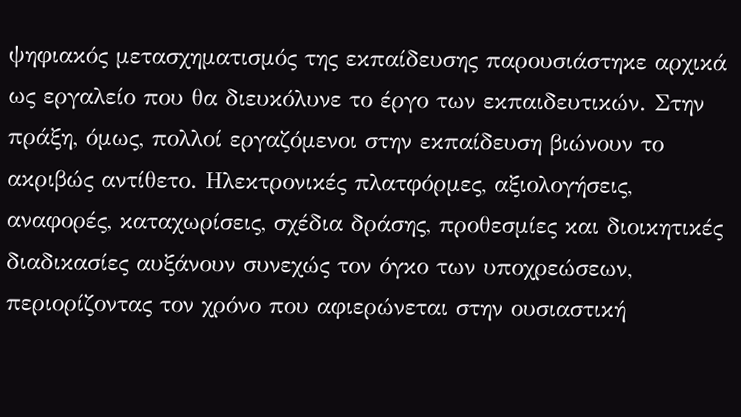ψηφιακός μετασχηματισμός της εκπαίδευσης παρουσιάστηκε αρχικά ως εργαλείο που θα διευκόλυνε το έργο των εκπαιδευτικών. Στην πράξη, όμως, πολλοί εργαζόμενοι στην εκπαίδευση βιώνουν το ακριβώς αντίθετο. Ηλεκτρονικές πλατφόρμες, αξιολογήσεις, αναφορές, καταχωρίσεις, σχέδια δράσης, προθεσμίες και διοικητικές διαδικασίες αυξάνουν συνεχώς τον όγκο των υποχρεώσεων, περιορίζοντας τον χρόνο που αφιερώνεται στην ουσιαστική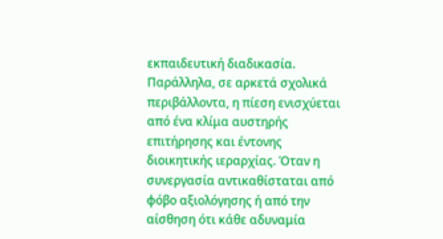εκπαιδευτική διαδικασία.
Παράλληλα, σε αρκετά σχολικά περιβάλλοντα, η πίεση ενισχύεται από ένα κλίμα αυστηρής επιτήρησης και έντονης διοικητικής ιεραρχίας. Όταν η συνεργασία αντικαθίσταται από φόβο αξιολόγησης ή από την αίσθηση ότι κάθε αδυναμία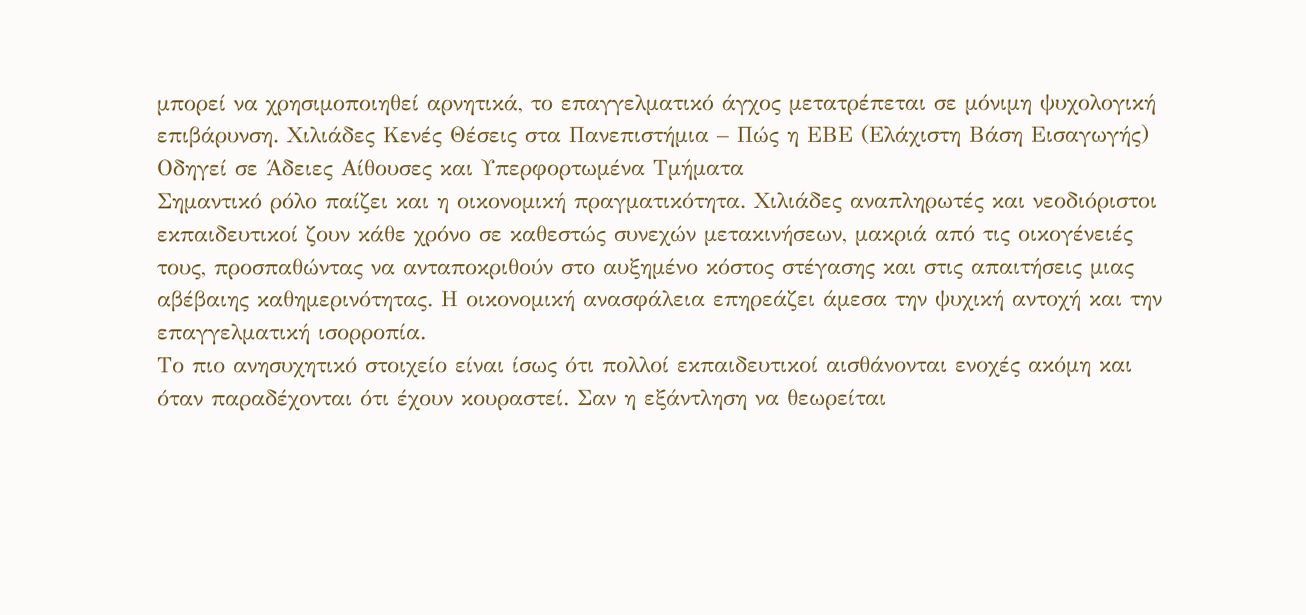μπορεί να χρησιμοποιηθεί αρνητικά, το επαγγελματικό άγχος μετατρέπεται σε μόνιμη ψυχολογική επιβάρυνση. Χιλιάδες Κενές Θέσεις στα Πανεπιστήμια – Πώς η ΕΒΕ (Ελάχιστη Βάση Εισαγωγής) Οδηγεί σε Άδειες Αίθουσες και Υπερφορτωμένα Τμήματα
Σημαντικό ρόλο παίζει και η οικονομική πραγματικότητα. Χιλιάδες αναπληρωτές και νεοδιόριστοι εκπαιδευτικοί ζουν κάθε χρόνο σε καθεστώς συνεχών μετακινήσεων, μακριά από τις οικογένειές τους, προσπαθώντας να ανταποκριθούν στο αυξημένο κόστος στέγασης και στις απαιτήσεις μιας αβέβαιης καθημερινότητας. Η οικονομική ανασφάλεια επηρεάζει άμεσα την ψυχική αντοχή και την επαγγελματική ισορροπία.
Το πιο ανησυχητικό στοιχείο είναι ίσως ότι πολλοί εκπαιδευτικοί αισθάνονται ενοχές ακόμη και όταν παραδέχονται ότι έχουν κουραστεί. Σαν η εξάντληση να θεωρείται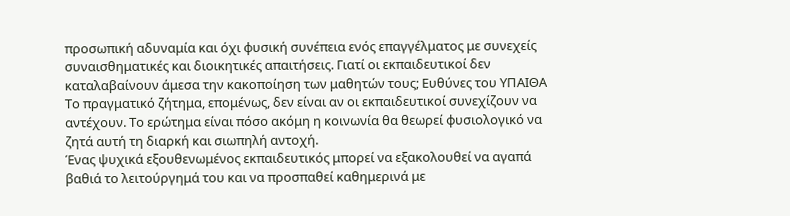προσωπική αδυναμία και όχι φυσική συνέπεια ενός επαγγέλματος με συνεχείς συναισθηματικές και διοικητικές απαιτήσεις. Γιατί οι εκπαιδευτικοί δεν καταλαβαίνουν άμεσα την κακοποίηση των μαθητών τους; Ευθύνες του ΥΠΑΙΘΑ
Το πραγματικό ζήτημα, επομένως, δεν είναι αν οι εκπαιδευτικοί συνεχίζουν να αντέχουν. Το ερώτημα είναι πόσο ακόμη η κοινωνία θα θεωρεί φυσιολογικό να ζητά αυτή τη διαρκή και σιωπηλή αντοχή.
Ένας ψυχικά εξουθενωμένος εκπαιδευτικός μπορεί να εξακολουθεί να αγαπά βαθιά το λειτούργημά του και να προσπαθεί καθημερινά με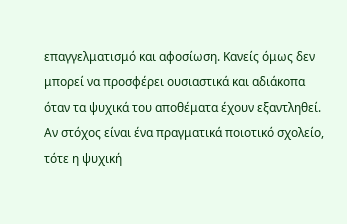επαγγελματισμό και αφοσίωση. Κανείς όμως δεν μπορεί να προσφέρει ουσιαστικά και αδιάκοπα όταν τα ψυχικά του αποθέματα έχουν εξαντληθεί.
Αν στόχος είναι ένα πραγματικά ποιοτικό σχολείο, τότε η ψυχική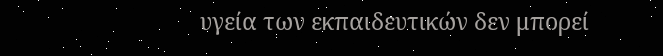υγεία των εκπαιδευτικών δεν μπορεί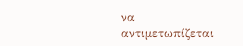να αντιμετωπίζεται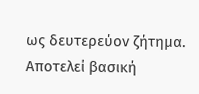ως δευτερεύον ζήτημα. Αποτελεί βασική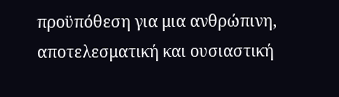προϋπόθεση για μια ανθρώπινη, αποτελεσματική και ουσιαστική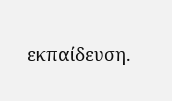εκπαίδευση.